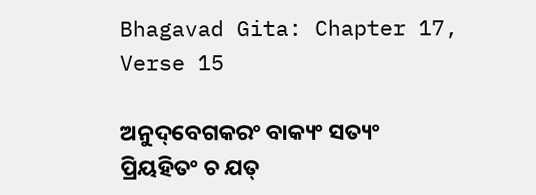Bhagavad Gita: Chapter 17, Verse 15

ଅନୁଦ୍‌ବେଗକରଂ ବାକ୍ୟଂ ସତ୍ୟଂ ପ୍ରିୟହିତଂ ଚ ଯତ୍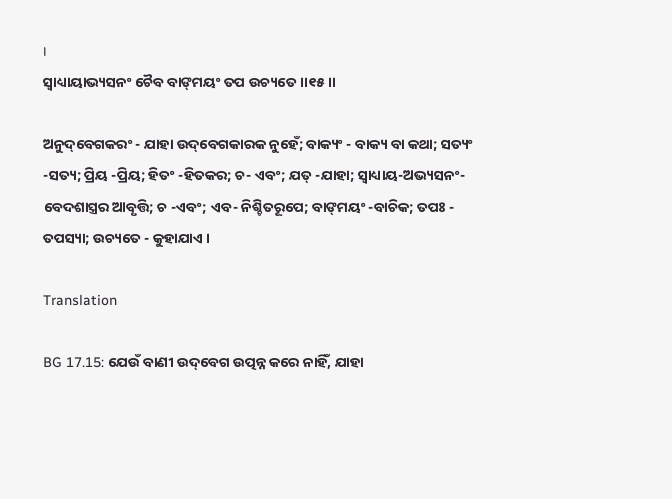।
ସ୍ୱାଧ୍ୟାୟାଭ୍ୟସନଂ ଚୈବ ବାଙ୍‌ମୟଂ ତପ ଉଚ୍ୟତେ ।।୧୫।।

ଅନୁଦ୍‌ବେଗକରଂ - ଯାହା ଉଦ୍‌ବେଗକାରକ ନୁହେଁ; ବାକ୍ୟଂ - ବାକ୍ୟ ବା କଥା; ସତ୍ୟଂ -ସତ୍ୟ; ପ୍ରିୟ -ପ୍ରିୟ; ହିତଂ -ହିତକର; ଚ- ଏବଂ; ଯତ୍ -ଯାହା; ସ୍ୱାଧ୍ୟାୟ-ଅଭ୍ୟସନଂ- ବେଦଶାସ୍ତ୍ରର ଆବୃତ୍ତି; ଚ -ଏବଂ; ଏବ- ନିଶ୍ଚିତରୂପେ; ବାଙ୍‌ମୟଂ -ବାଚିକ; ତପଃ - ତପସ୍ୟା; ଉଚ୍ୟତେ - କୁହାଯାଏ ।

Translation

BG 17.15: ଯେଉଁ ବାଣୀ ଉଦ୍‌ବେଗ ଉତ୍ପନ୍ନ କରେ ନାହିଁ, ଯାହା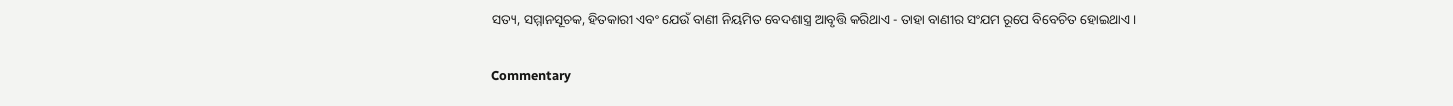ସତ୍ୟ, ସମ୍ମାନସୂଚକ, ହିତକାରୀ ଏବଂ ଯେଉଁ ବାଣୀ ନିୟମିତ ବେଦଶାସ୍ତ୍ର ଆବୃତ୍ତି କରିଥାଏ - ତାହା ବାଣୀର ସଂଯମ ରୂପେ ବିବେଚିତ ହୋଇଥାଏ ।

Commentary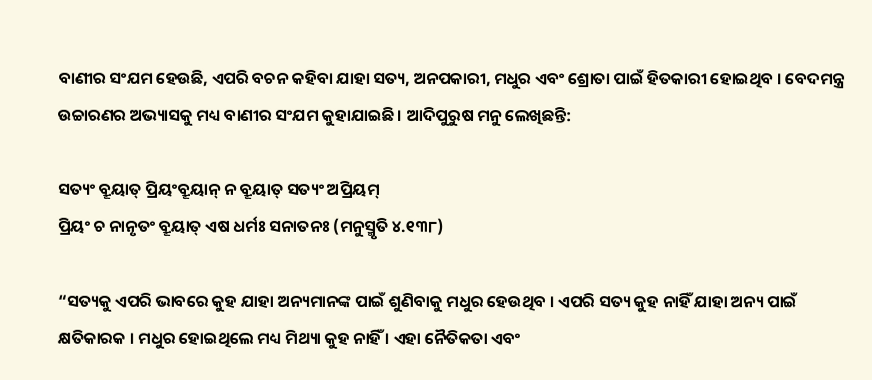ବାଣୀର ସଂଯମ ହେଉଛି, ଏପରି ବଚନ କହିବା ଯାହା ସତ୍ୟ, ଅନପକାରୀ, ମଧୁର ଏବଂ ଶ୍ରୋତା ପାଇଁ ହିତକାରୀ ହୋଇଥିବ । ବେଦମନ୍ତ୍ର ଉଚ୍ଚାରଣର ଅଭ୍ୟାସକୁ ମଧ୍ୟ ବାଣୀର ସଂଯମ କୁହାଯାଇଛି । ଆଦିପୁରୁଷ ମନୁ ଲେଖିଛନ୍ତି:

ସତ୍ୟଂ ବ୍ରୂୟାତ୍ ପ୍ରିୟଂବ୍ରୂୟାନ୍ ନ ବ୍ରୂୟାତ୍ ସତ୍ୟଂ ଅପ୍ରିୟମ୍
ପ୍ରିୟଂ ଚ ନାନୃତଂ ବ୍ରୂୟାତ୍ ଏଷ ଧର୍ମଃ ସନାତନଃ (ମନୁସ୍ମୃତି ୪.୧୩୮)

“ସତ୍ୟକୁ ଏପରି ଭାବରେ କୁହ ଯାହା ଅନ୍ୟମାନଙ୍କ ପାଇଁ ଶୁଣିବାକୁ ମଧୁର ହେଉଥିବ । ଏପରି ସତ୍ୟ କୁହ ନାହିଁ ଯାହା ଅନ୍ୟ ପାଇଁ କ୍ଷତିକାରକ । ମଧୁର ହୋଇଥିଲେ ମଧ୍ୟ ମିଥ୍ୟା କୁହ ନାହିଁ । ଏହା ନୈତିକତା ଏବଂ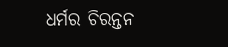ଧର୍ମର ଚିରନ୍ତନ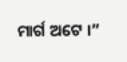ମାର୍ଗ ଅଟେ ।”